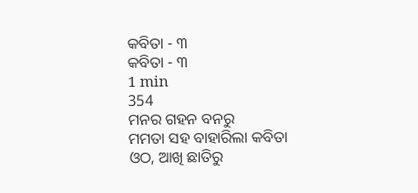କବିତା - ୩
କବିତା - ୩
1 min
354
ମନର ଗହନ ବନରୁ
ମମତା ସହ ବାହାରିଲା କବିତା
ଓଠ, ଆଖି ଛାତିରୁ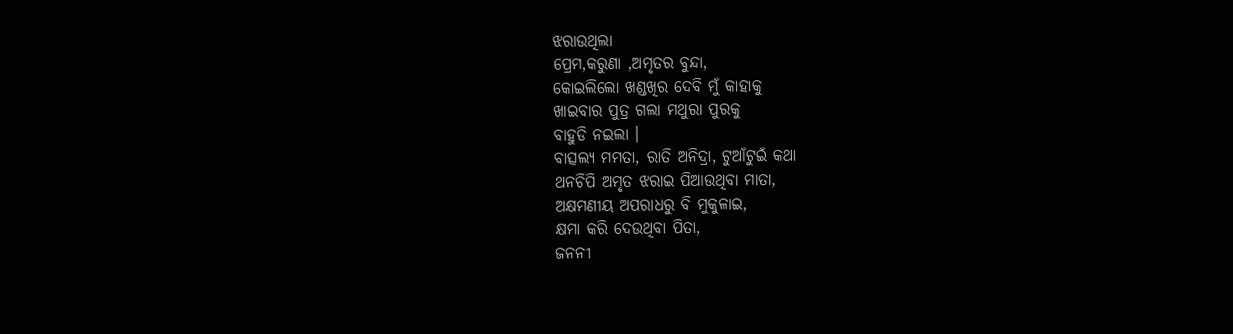ଝରାଉଥିଲା
ପ୍ରେମ,କରୁଣା ,ଅମୃତର ବୁନ୍ଦା,
କୋଇଲିଲୋ ଖଣ୍ଡଖିର ଦେବି ମୁଁ କାହାକୁ
ଖାଇବାର ପୁତ୍ର ଗଲା ମଥୁରା ପୁରକୁ
ବାହୁଡି ନଇଲା ।
ବାତ୍ସଲ୍ୟ ମମତା, ରାତି ଅନିଦ୍ରା, ଟୁଆଁଟୁଇଁ କଥା
ଥନଚିପି ଅମୃତ ଝରାଇ ପିଆଉଥିବା ମାତା,
ଅକ୍ଷମଣୀୟ ଅପରାଧରୁ ବି ମୁକୁଳାଇ,
କ୍ଷମା କରି ଦେଉଥିବା ପିତା,
ଜନନୀ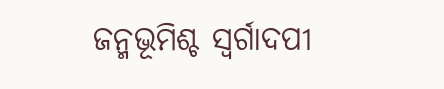ଜନ୍ମଭୂମିଶ୍ଚ ସ୍ବର୍ଗାଦପୀ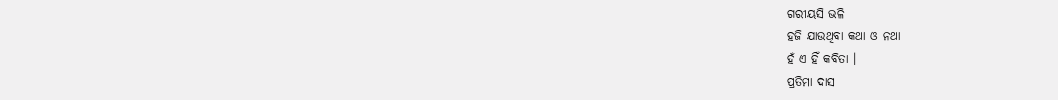ଗରୀୟସି ଭଳି
ହଜି ଯାଉଥିବା କଥା ଓ ନଥା
ହଁ ଏ ହିଁ କବିତା ।
ପ୍ରତିମା ଦାସ